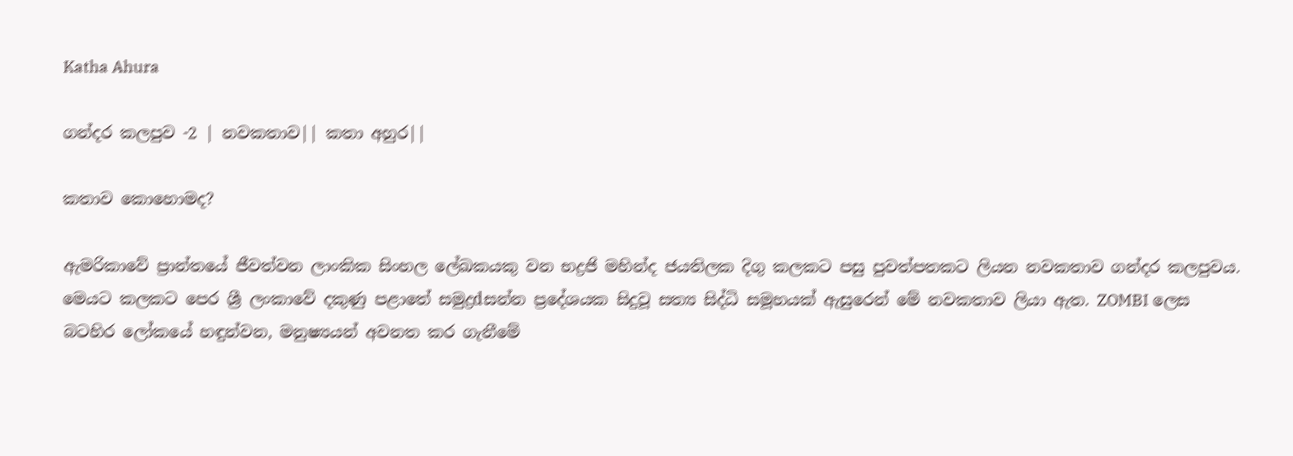Katha Ahura

ගන්දර කලපුව -2 | නවකතාව|| කතා අහුර||

කතාව කොහොමද?

ඇමරිකාවේ ප්‍රාන්තයේ ජීවත්වන ලාංකික සිංහල ලේඛකයකු වන භද්‍රජි මහින්ද ජයතිලක දිගු කලකට පසු පුවත්පතකට ලියන නවකතාව ගන්දර කලපුවය. මෙයට කලකට පෙර ශ්‍රී ලංකාවේ දකුණු පළාතේ සමුද්‍රdසන්න ප්‍රදේශයක සිදුවූ සත්‍ය සිද්ධි සමූහයක්‌ ඇසුරෙන් මේ නවකතාව ලියා ඇත. ZOMBI ලෙස බටහිර ලෝකයේ හඳුන්වන, මනුෂ්‍යයන් අවනත කර ගැනීමේ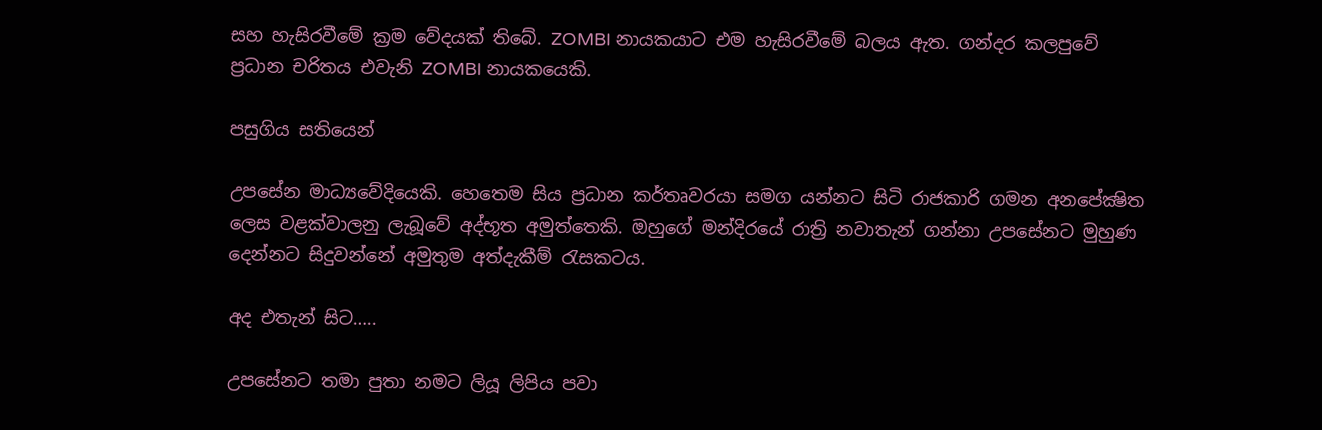සහ හැසිරවීමේ ක්‍රම වේදයක්‌ තිබේ. ZOMBI නායකයාට එම හැසිරවීමේ බලය ඇත. ගන්දර කලපුවේ ප්‍රධාන චරිතය එවැනි ZOMBI නායකයෙකි.

පසුගිය සතියෙන්

උපසේන මාධ්‍යවේදියෙකි. හෙතෙම සිය ප්‍රධාන කර්තෘවරයා සමග යන්නට සිටි රාජකාරි ගමන අනපේක්‍ෂිත ලෙස වළක්‌වාලනු ලැබූවේ අද්භූත අමුත්තෙකි. ඔහුගේ මන්දිරයේ රාත්‍රි නවාතැන් ගන්නා උපසේනට මුහුණ දෙන්නට සිදුවන්නේ අමුතුම අත්දැකීම් රැසකටය.

අද එතැන් සිට…..

උපසේනට තමා පුතා නමට ලියූ ලිපිය පවා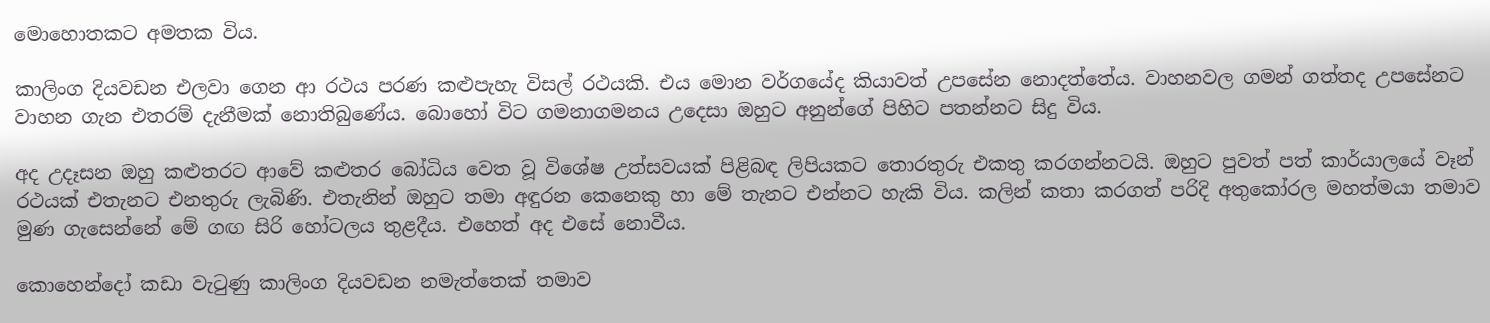මොහොතකට අමතක විය.

කාලිංග දියවඩන එලවා ගෙන ආ රථය පරණ කළුපැහැ විසල් රථයකි. එය මොන වර්ගයේද කියාවත් උපසේන නොදත්තේය. වාහනවල ගමන් ගත්තද උපසේනට වාහන ගැන එතරම් දැනීමක්‌ නොතිබුණේය. බොහෝ විට ගමනාගමනය උදෙසා ඔහුට අනුන්ගේ පිහිට පතන්නට සිදු විය.

අද උදෑසන ඔහු කළුතරට ආවේ කළුතර බෝධිය වෙත වූ විශේෂ උත්සවයක්‌ පිළිබඳ ලිපියකට තොරතුරු එකතු කරගන්නටයි. ඔහුට පුවත් පත් කාර්යාලයේ වෑන් රථයක්‌ එතැනට එනතුරු ලැබිණි. එතැනින් ඔහුට තමා අඳුරන කෙනෙකු හා මේ තැනට එන්නට හැකි විය. කලින් කතා කරගත් පරිදි අතුකෝරල මහත්මයා තමාව මුණ ගැසෙන්නේ මේ ගඟ සිරි හෝටලය තුළදීය. එහෙත් අද එසේ නොවීය.

කොහෙන්දෝ කඩා වැටුණු කාලිංග දියවඩන නමැත්තෙක්‌ තමාව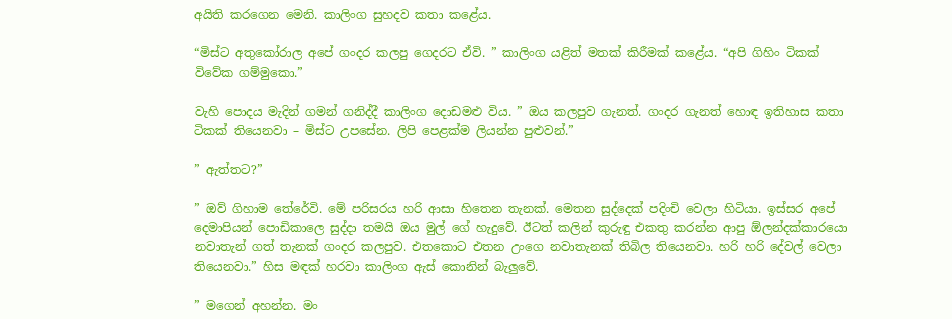අයිති කරගෙන මෙනි. කාලිංග සුහදව කතා කළේය.

“මිස්‌ට අතුකෝරාල අපේ ගංදර කලපු ගෙදරට ඒවි. ” කාලිංග යළිත් මතක්‌ කිරීමක්‌ කළේය. “අපි ගිහිං ටිකක්‌ විවේක ගම්මුකො.”

වැහි පොදය මැදින් ගමන් ගනිද්දී කාලිංග දොඩමළු විය. ” ඔය කලපුව ගැනත්. ගංදර ගැනත් හොඳ ඉතිහාස කතා ටිකක්‌ තියෙනවා – මිස්‌ට උපසේන. ලිපි පෙළක්‌ම ලියන්න පුළුවන්.”

” ඇත්තට?”

” ඔව් ගිහාම තේරේවි. මේ පරිසරය හරි ආසා හිතෙන තැනක්‌. මෙතන සුද්දෙක්‌ පදිංචි වෙලා හිටියා. ඉස්‌සර අපේ දෙමාපියන් පොඩිකාලෙ සුද්දා තමයි ඔය මුල් ගේ හැදුවේ. ඊටත් කලින් කුරුඳු එකතු කරන්න ආපු ඕලන්දක්‌කාරයො නවාතැන් ගත් තැනක්‌ ගංදර කලපුව. එතකොට එතන උංගෙ නවාතැනක්‌ තිබිල තියෙනවා. හරි හරි දේවල් වෙලා තියෙනවා.” හිස මඳක්‌ හරවා කාලිංග ඇස්‌ කොනින් බැලුවේ.

” මගෙන් අහන්න. මං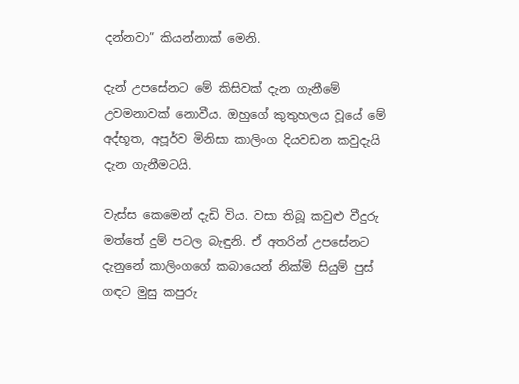දන්නවා” කියන්නාක්‌ මෙනි.

දැන් උපසේනට මේ කිසිවක්‌ දැන ගැනීමේ උවමනාවක්‌ නොවීය. ඔහුගේ කුතුහලය වූයේ මේ අද්භූත, අපූර්ව මිනිසා කාලිංග දියවඩන කවුදැයි දැන ගැනීමටයි.

වැස්‌ස කෙමෙන් දැඩි විය. වසා තිබූ කවුළු වීදුරු මත්තේ දුම් පටල බැඳුනි. ඒ අතරින් උපසේනට දැනුනේ කාලිංගගේ කබායෙන් නික්‌මි සියුම් පුස්‌ ගඳට මුසු කපුරු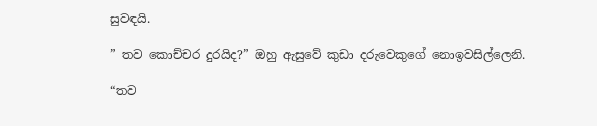සුවඳයි.

” තව කොච්චර දුරයිද?” ඔහු ඇසුවේ කුඩා දරුවෙකුගේ නොඉවසිල්ලෙනි.

“තව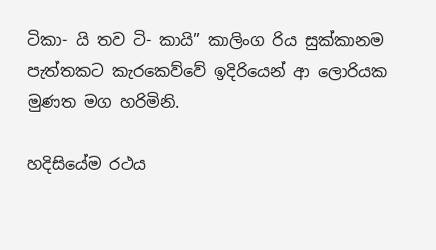ටිකා- යි තව ටි- කායි” කාලිංග රිය සුක්‌කානම පැත්තකට කැරකෙව්වේ ඉදිරියෙන් ආ ලොරියක මුණත මග හරිමිනි.

හදිසියේම රථය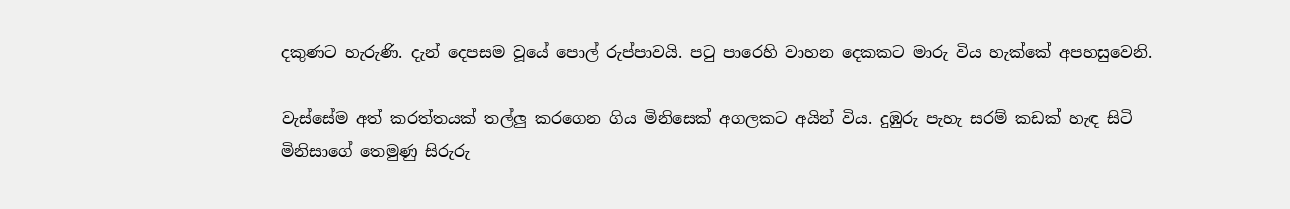දකුණට හැරුණි. දැන් දෙපසම වූයේ පොල් රුප්පාවයි. පටු පාරෙහි වාහන දෙකකට මාරු විය හැක්‌කේ අපහසුවෙනි.

වැස්‌සේම අත් කරත්තයක්‌ තල්ලු කරගෙන ගිය මිනිසෙක්‌ අගලකට අයින් විය. දුඹුරු පැහැ සරම් කඩක්‌ හැඳ සිටි මිනිසාගේ තෙමුණු සිරුරු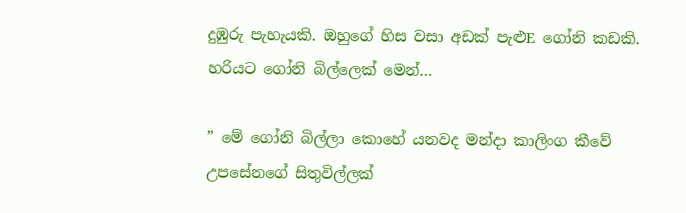දුඹුරු පැහැයකි. ඔහුගේ හිස වසා අඩක්‌ පැළුE ගෝනි කඩකි. හරියට ගෝනි බිල්ලෙක්‌ මෙන්…

” මේ ගෝනි බිල්ලා කොහේ යනවද මන්දා කාලිංග කීවේ උපසේනගේ සිතුවිල්ලක්‌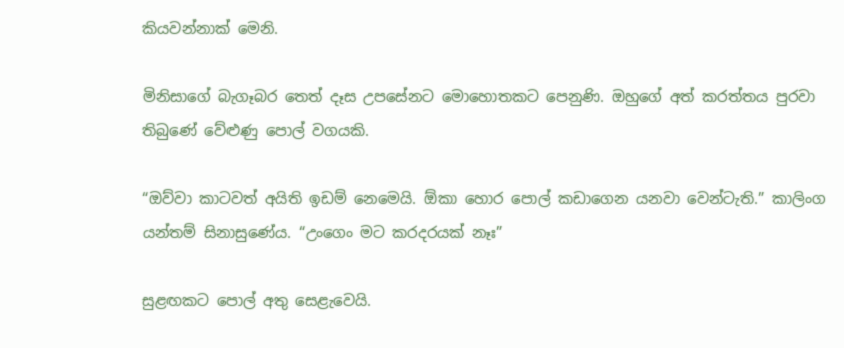කියවන්නාක්‌ මෙනි.

මිනිසාගේ බැගෑබර තෙත් දෑස උපසේනට මොහොතකට පෙනුණි. ඔහුගේ අත් කරත්තය පුරවා තිබුණේ වේළුණු පොල් වගයකි.

“ඔව්වා කාටවත් අයිති ඉඩම් නෙමෙයි. ඕකා හොර පොල් කඩාගෙන යනවා වෙන්ටැති.” කාලිංග යන්තම් සිනාසුණේය. “උංගෙං මට කරදරයක්‌ නෑඃ”

සුළඟකට පොල් අතු සෙළැවෙයි.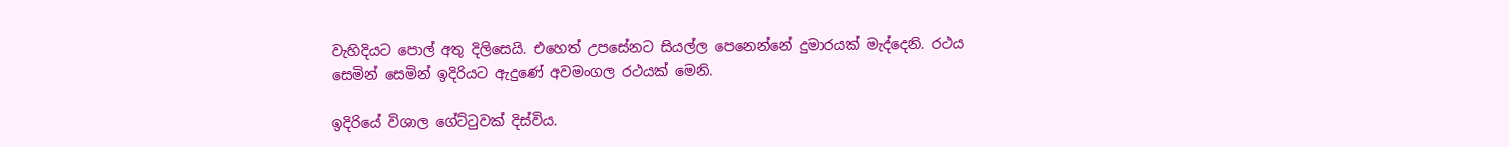වැහිදියට පොල් අතු දිලිසෙයි. එහෙත් උපසේනට සියල්ල පෙනෙන්නේ දුමාරයක්‌ මැද්දෙනි. රථය සෙමින් සෙමින් ඉදිරියට ඇදුණේ අවමංගල රථයක්‌ මෙනි.

ඉදිරියේ විශාල ගේට්‌ටුවක්‌ දිස්‌විය.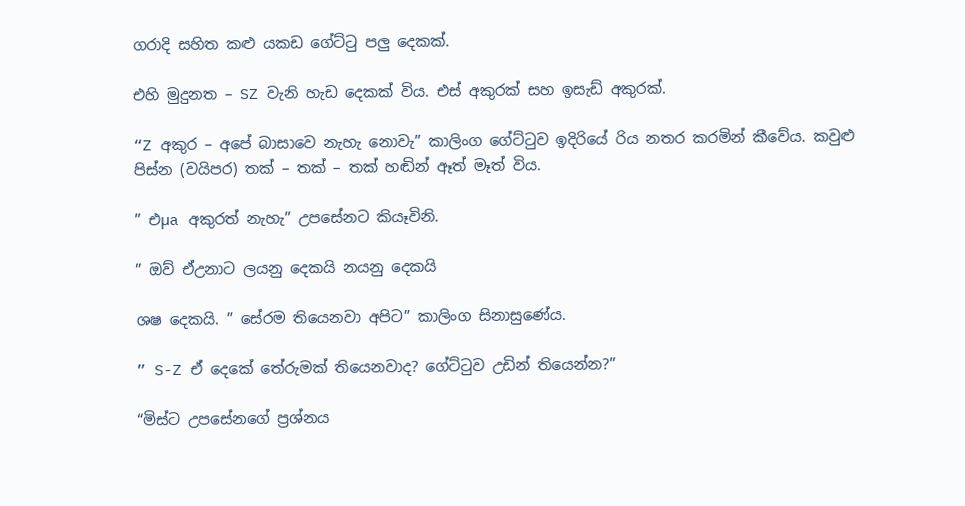ගරාදි සහිත කළු යකඩ ගේට්‌ටු පලු දෙකක්‌.

එහි මුදුනත – SZ වැනි හැඩ දෙකක්‌ විය. එස්‌ අකුරක්‌ සහ ඉසැඩ් අකුරක්‌.

“Z අකුර – අපේ බාසාවෙ නැහැ නොවැ” කාලිංග ගේට්‌ටුව ඉදිරියේ රිය නතර කරමින් කීවේය. කවුළු පිස්‌න (වයිපර) තක්‌ – තක්‌ – තක්‌ හඬින් ඈත් මෑත් විය.

” එµa අකුරත් නැහැ” උපසේනට කියෑවිනි.

” ඔව් ඒඋනාට ලයනු දෙකයි නයනු දෙකයි

ශෂ දෙකයි. ” සේරම තියෙනවා අපිට” කාලිංග සිනාසුණේය.

” S-Z ඒ දෙකේ තේරුමක්‌ තියෙනවාද? ගේට්‌ටුව උඩින් තියෙන්න?”

“මිස්‌ට උපසේනගේ ප්‍රශ්නය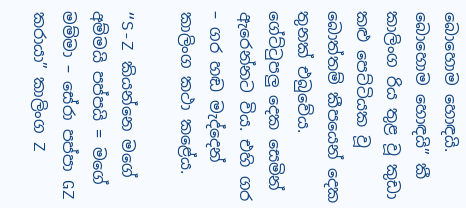බොහොම හොඳයි. බොහොම හොඳයි” කී කාලිංග රිය තුළ වූ කුඩා කළු පෙට්‌ටියක වූ බොත්තම් කීපයෙන් දෙක තුනක්‌ එබුවේය. ගේට්‌ටුපලු දෙක සෙමින් ඇරෙන්නට විය. එහි ගර – ගර හඬ මැද්දෙන් කාලිංග කථා කළේය.

“S-Z කියන්නෙ මගේ අම්මයි පප්පයි = මගේ මම්මා – සේරා පප්පා GZ කරායා” කාලිංග Z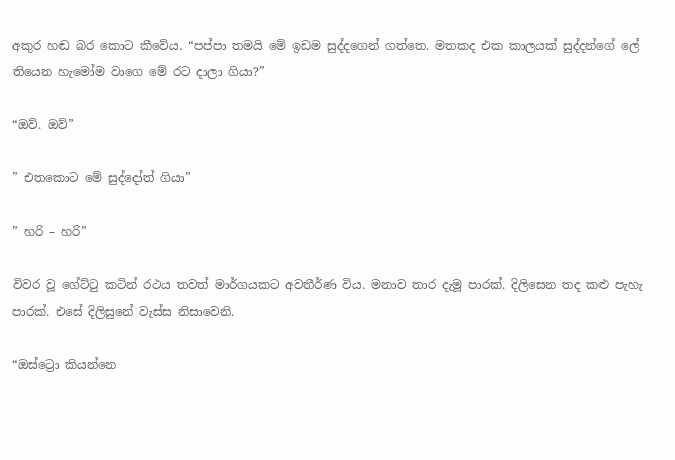අකුර හඬ බර කොට කීවේය. “පප්පා තමයි මේ ඉඩම සුද්දගෙන් ගත්තෙ. මතකද එක කාලයක්‌ සුද්දන්ගේ ලේ තියෙන හැමෝම වාගෙ මේ රට දාලා ගියා?”

“ඔව්. ඔව්”

” එතකොට මේ සුද්දෝත් ගියා”

” හරි – හරි”

විවර වූ ගේට්‌ටු කටින් රථය තවත් මාර්ගයකට අවතීර්ණ විය. මනාව තාර දැමූ පාරක්‌. දිලිසෙන තද කළු පැහැ පාරක්‌. එසේ දිලිසුනේ වැස්‌ස නිසාවෙනි.

“ඔස්‌ට්‍රො කියන්නෙ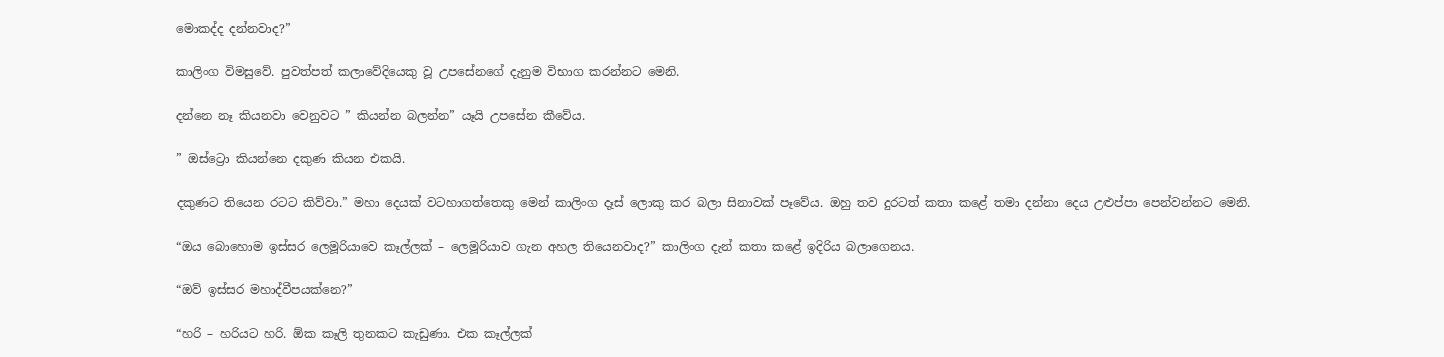මොකද්ද දන්නවාද?”

කාලිංග විමසුවේ. පුවත්පත් කලාවේදියෙකු වූ උපසේනගේ දැනුම විභාග කරන්නට මෙනි.

දන්නෙ නෑ කියනවා වෙනුවට ” කියන්න බලන්න” යෑයි උපසේන කීවේය.

” ඔස්‌ට්‍රො කියන්නෙ දකුණ කියන එකයි.

දකුණට තියෙන රටට කිව්වා.” මහා දෙයක්‌ වටහාගත්තෙකු මෙන් කාලිංග දෑස්‌ ලොකු කර බලා සිනාවක්‌ පෑවේය. ඔහු තව දුරටත් කතා කළේ තමා දන්නා දෙය උළුප්පා පෙන්වන්නට මෙනි.

“ඔය බොහොම ඉස්‌සර ලෙමූරියාවෙ කෑල්ලක්‌ – ලෙමූරියාව ගැන අහල තියෙනවාද?” කාලිංග දැන් කතා කළේ ඉදිරිය බලාගෙනය.

“ඔව් ඉස්‌සර මහාද්වීපයක්‌නෙ?”

“හරි – හරියට හරි. ඕක කෑලි තුනකට කැඩුණා. එක කෑල්ලක්‌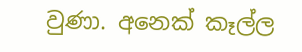වුණා. අනෙක්‌ කෑල්ල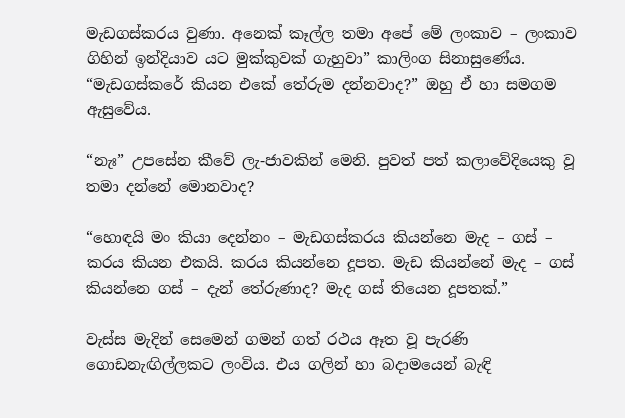මැඩගස්‌කරය වුණා. අනෙක්‌ කෑල්ල තමා අපේ මේ ලංකාව – ලංකාව ගිහින් ඉන්දියාව යට මුක්‌කුවක්‌ ගැහුවා” කාලිංග සිනාසුණේය. “මැඩගස්‌කරේ කියන එකේ තේරුම දන්නවාද?” ඔහු ඒ හා සමගම ඇසුවේය.

“නැඃ” උපසේන කීවේ ලැ-ජාවකින් මෙනි. පුවත් පත් කලාවේදියෙකු වූ තමා දන්නේ මොනවාද?

“හොඳයි මං කියා දෙන්නං – මැඩගස්‌කරය කියන්නෙ මැද – ගස්‌ – කරය කියන එකයි. කරය කියන්නෙ දූපත. මැඩ කියන්නේ මැද – ගස්‌ කියන්නෙ ගස්‌ – දැන් තේරුණාද? මැද ගස්‌ තියෙන දූපතක්‌.”

වැස්‌ස මැදින් සෙමෙන් ගමන් ගත් රථය ඈත වූ පැරණි ගොඩනැඟිල්ලකට ලංවිය. එය ගලින් හා බදාමයෙන් බැඳි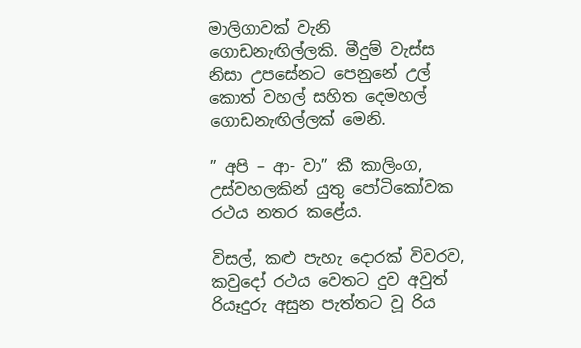මාලිගාවක්‌ වැනි ගොඩනැඟිල්ලකි. මීදුම් වැස්‌ස නිසා උපසේනට පෙනුනේ උල් කොත් වහල් සහිත දෙමහල් ගොඩනැඟිල්ලක්‌ මෙනි.

” අපි – ආ- වා” කී කාලිංග, උස්‌වහලකින් යුතු පෝටිකෝවක රථය නතර කළේය.

විසල්, කළු පැහැ දොරක්‌ විවරව, කවුදෝ රථය වෙතට දුව අවුත් රියෑදුරු අසුන පැත්තට වූ රිය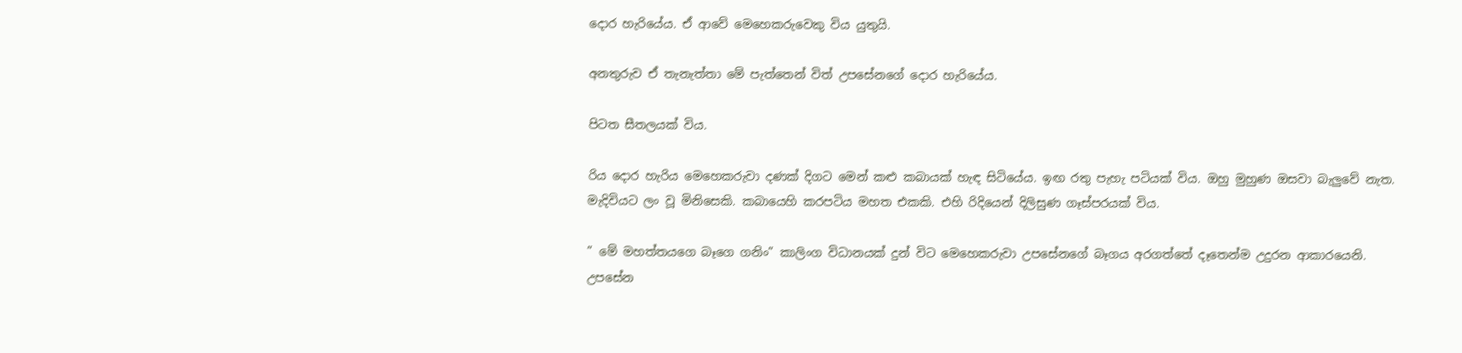දොර හැරියේය. ඒ ආවේ මෙහෙකරුවෙකු විය යුතුයි.

අනතුරුව ඒ තැනැත්තා මේ පැත්තෙන් විත් උපසේනගේ දොර හැරියේය.

පිටත සීතලයක්‌ විය.

රිය දොර හැරිය මෙහෙකරුවා දණක්‌ දිගට මෙන් කළු කබායක්‌ හැඳ සිටියේය. ඉඟ රතු පැහැ පටියක්‌ විය. ඔහු මුහුණ ඔසවා බැලුවේ නැත. මැදිවියට ලං වූ මිනිසෙකි. කබායෙහි කරපටිය මහත එකකි. එහි රිදියෙන් දිලිසුණ ගෑස්‌පරයක්‌ විය.

” මේ මහත්තයගෙ බෑගෙ ගනිං” කාලිංග විධානයක්‌ දුන් විට මෙහෙකරුවා උපසේනගේ බෑගය අරගත්තේ දෑතෙන්ම උදුරන ආකාරයෙනි. උපසේන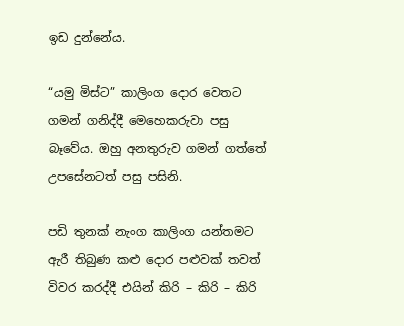ඉඩ දුන්නේය.

“යමු මිස්‌ට” කාලිංග දොර වෙතට ගමන් ගනිද්දී මෙහෙකරුවා පසු බෑවේය. ඔහු අනතුරුව ගමන් ගත්තේ උපසේනටත් පසු පසිනි.

පඩි තුනක්‌ නැංග කාලිංග යන්තමට ඇරී තිබුණ කළු දොර පළුවක්‌ තවත් විවර කරද්දී එයින් කිරි – කිරි – කිරි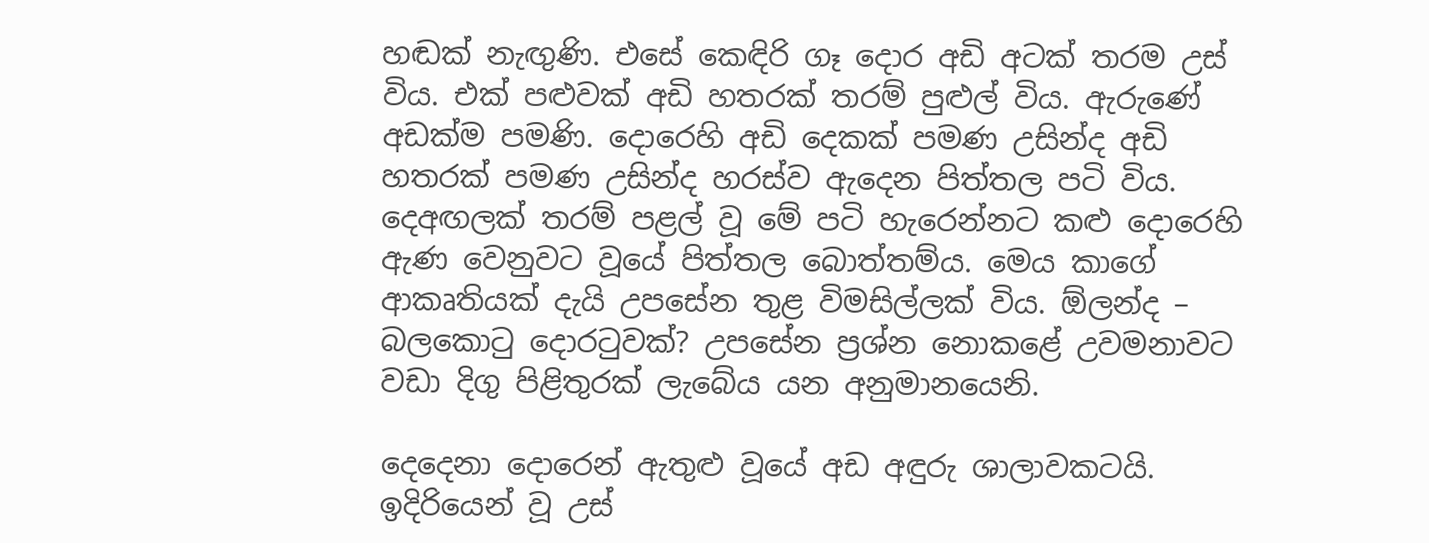හඬක්‌ නැඟුණි. එසේ කෙඳිරි ගෑ දොර අඩි අටක්‌ තරම උස්‌ විය. එක්‌ පළුවක්‌ අඩි හතරක්‌ තරම් පුළුල් විය. ඇරුණේ අඩක්‌ම පමණි. දොරෙහි අඩි දෙකක්‌ පමණ උසින්ද අඩි හතරක්‌ පමණ උසින්ද හරස්‌ව ඇදෙන පිත්තල පටි විය. දෙඅඟලක්‌ තරම් පළල් වූ මේ පටි හැරෙන්නට කළු දොරෙහි ඇණ වෙනුවට වූයේ පිත්තල බොත්තම්ය. මෙය කාගේ ආකෘතියක්‌ දැයි උපසේන තුළ විමසිල්ලක්‌ විය. ඕලන්ද – බලකොටු දොරටුවක්‌? උපසේන ප්‍රශ්න නොකළේ උවමනාවට වඩා දිගු පිළිතුරක්‌ ලැබේය යන අනුමානයෙනි.

දෙදෙනා දොරෙන් ඇතුළු වූයේ අඩ අඳුරු ශාලාවකටයි. ඉදිරියෙන් වූ උස්‌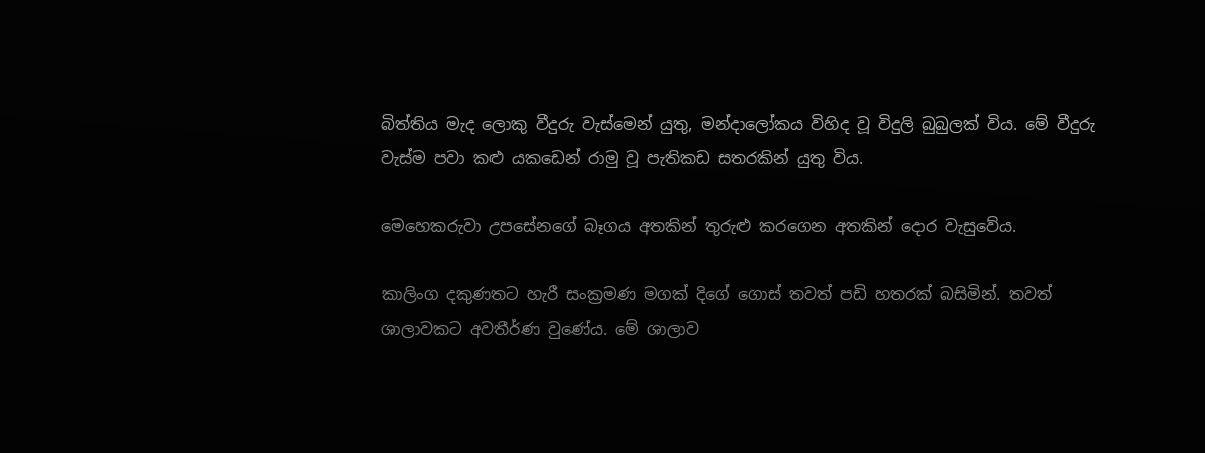බිත්තිය මැද ලොකු වීදුරු වැස්‌මෙන් යුතු, මන්දාලෝකය විහිද වූ විදුලි බුබුලක්‌ විය. මේ වීදුරු වැස්‌ම පවා කළු යකඩෙන් රාමු වූ පැතිකඩ සතරකින් යුතු විය.

මෙහෙකරුවා උපසේනගේ බෑගය අතකින් තුරුළු කරගෙන අතකින් දොර වැසුවේය.

කාලිංග දකුණතට හැරී සංක්‍රමණ මගක්‌ දිගේ ගොස්‌ තවත් පඩි හතරක්‌ බසිමින්. තවත් ශාලාවකට අවතීර්ණ වුණේය. මේ ශාලාව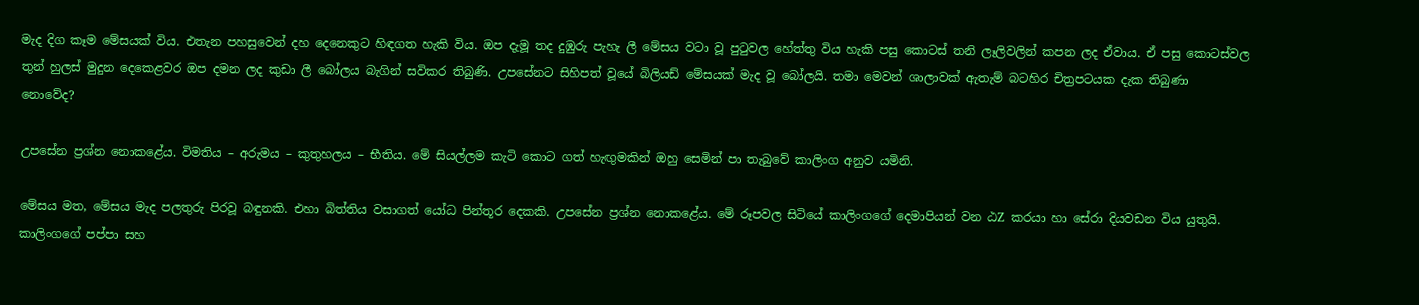මැද දිග කෑම මේසයක්‌ විය. එතැන පහසුවෙන් දහ දෙනෙකුට හිඳගත හැකි විය. ඔප දැමූ තද දුඹුරු පැහැ ලී මේසය වටා වූ පුටුවල හේත්තු විය හැකි පසු කොටස්‌ තනි ලෑලිවලින් කපන ලද ඒවාය. ඒ පසු කොටස්‌වල තුන් හුලස්‌ මුදුන දෙකෙළවර ඔප දමන ලද කුඩා ලී බෝලය බැගින් සවිකර තිබුණි. උපසේනට සිහිපත් වූයේ බිලියඩ් මේසයක්‌ මැද වූ බෝලයි. තමා මෙවන් ශාලාවක්‌ ඇතැම් බටහිර චිත්‍රපටයක දැක තිබුණා නොවේද?

උපසේන ප්‍රශ්න නොකළේය. විමතිය – අරුමය – කුතුහලය – භීතිය. මේ සියල්ලම කැටි කොට ගත් හැඟුමකින් ඔහු සෙමින් පා තැබුවේ කාලිංග අනුව යමිනි.

මේසය මත, මේසය මැද පලතුරු පිරවූ බඳුනකි. එහා බිත්තිය වසාගත් යෝධ පින්තූර දෙකකි. උපසේන ප්‍රශ්න නොකළේය. මේ රූපවල සිටියේ කාලිංගගේ දෙමාපියන් වන ඨZ කරයා හා සේරා දියවඩන විය යුතුයි. කාලිංගගේ පප්පා සහ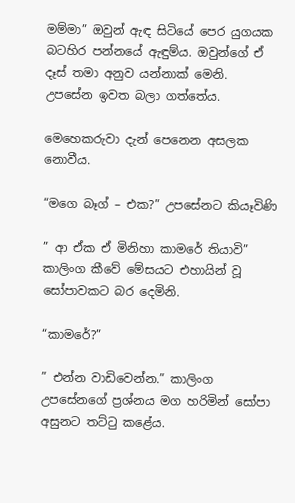මම්මා” ඔවුන් ඇඳ සිටියේ පෙර යුගයක බටහිර පන්නයේ ඇඳුම්ය. ඔවුන්ගේ ඒ දෑස්‌ තමා අනුව යන්නාක්‌ මෙනි. උපසේන ඉවත බලා ගත්තේය.

මෙහෙකරුවා දැන් පෙනෙන අසලක නොවීය.

“මගෙ බෑග් – එක?” උපසේනට කියෑවිණි

” ආ ඒක ඒ මිනිහා කාමරේ තියාවි” කාලිංග කීවේ මේසයට එහායින් වූ සෝපාවකට බර දෙමිනි.

“කාමරේ?”

” එන්න වාඩිවෙන්න.” කාලිංග උපසේනගේ ප්‍රශ්නය මග හරිමින් සෝපා අසුනට තට්‌ටු කළේය.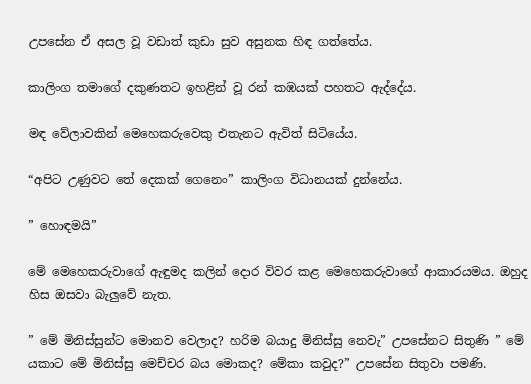උපසේන ඒ අසල වූ වඩාත් කුඩා සුව අසුනක හිඳ ගත්තේය.

කාලිංග තමාගේ දකුණතට ඉහළින් වූ රන් කඹයක්‌ පහතට ඇද්දේය.

මඳ වේලාවකින් මෙහෙකරුවෙකු එතැනට ඇවිත් සිටියේය.

“අපිට උණුවට තේ දෙකක්‌ ගෙනෙං” කාලිංග විධානයක්‌ දුන්නේය.

” හොඳමයි”

මේ මෙහෙකරුවාගේ ඇඳුමද කලින් දොර විවර කළ මෙහෙකරුවාගේ ආකාරයමය. ඔහුද හිස ඔසවා බැලුවේ නැත.

” මේ මිනිස්‌සුන්ට මොනව වෙලාද? හරිම බයාදු මිනිස්‌සු නෙවැ” උපසේනට සිතුණි ” මේ යකාට මේ මිනිස්‌සු මෙච්චර බය මොකද? මේකා කවුද?” උපසේන සිතුවා පමණි.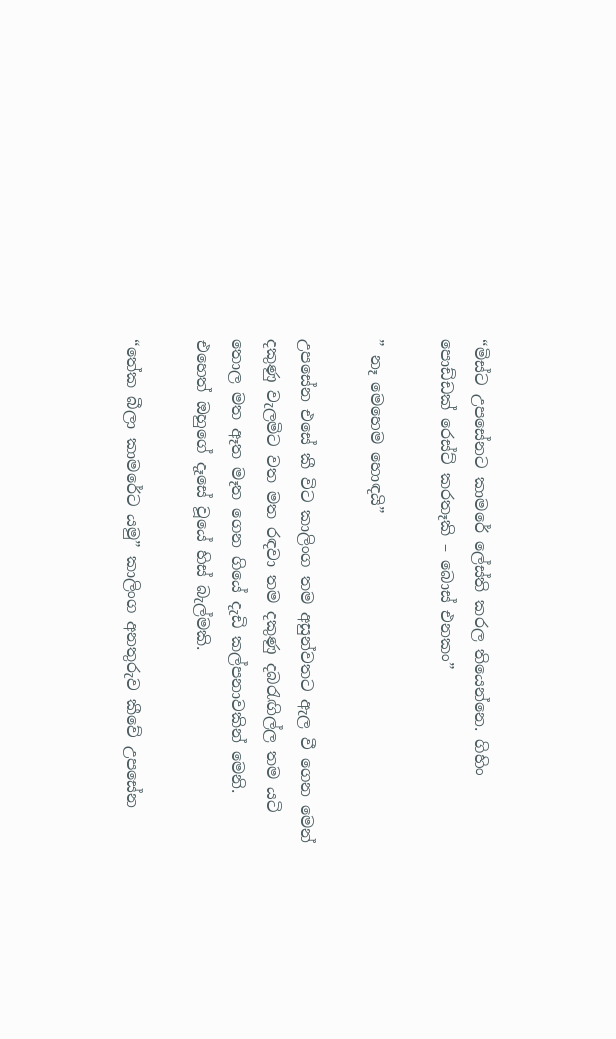“මිස්‌ට උපසේනට කාමරේ ලේස්‌ති කරල තියෙන්නෙ. ගිහිං පොඩ්ඩක්‌ රෙස්‌ට්‌ කරතෑකි – බොස්‌ එනකං”

” නෑ මෙහෙම හොඳයි”

උපසේන එසේ කී විට කාලිංග තම අසුන්වතට ඇල වී ගෙන මෙන් දකුණු වැලමිට වත මත රඳවා තම දකුණු දබරැඟිල්ල තම යටි තොල මත ඈත මෑත ගෙන ගියේ දැඩි කල්පනාවකින් මෙනි. එහෙත් ඔහුගේ දෑසේ වූයේ හිස්‌ බැල්මකි.

“තේක බීලා කාමරේට යමු” කාලිංග අනතුරුව කීවේ උපසේන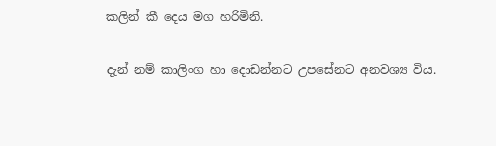කලින් කී දෙය මග හරිමිනි.

දැන් නම් කාලිංග හා දොඩන්නට උපසේනට අනවශ්‍ය විය.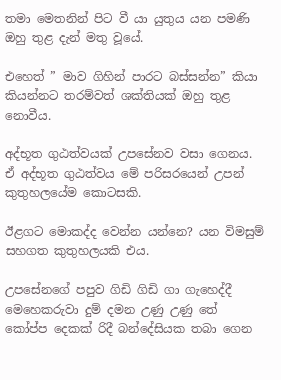තමා මෙතනින් පිට වී යා යුතුය යන පමණි ඔහු තුළ දැන් මතු වූයේ.

එහෙත් ” මාව ගිහින් පාරට බස්‌සන්න” කියා කියන්නට තරම්වත් ශක්‌තියක්‌ ඔහු තුළ නොවීය.

අද්භූත ගුඨත්වයක්‌ උපසේනව වසා ගෙනය. ඒ අද්භූත ගුඨත්වය මේ පරිසරයෙන් උපන් කුතුහලයේම කොටසකි.

ඊළගට මොකද්ද වෙන්න යන්නෙ? යන විමසුම් සහගත කුතුහලයකි එය.

උපසේනගේ පපුව ගිඩි ගිඩි ගා ගැහෙද්දී මෙහෙකරුවා දුම් දමන උණු උණු තේ කෝප්ප දෙකක්‌ රිදී බන්දේසියක තබා ගෙන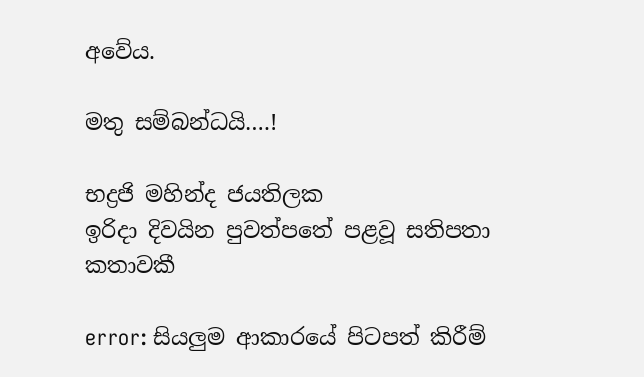අවේය.

මතු සම්බන්ධයි….!

භද්‍රජි මහින්ද ජයතිලක
ඉරිදා දිවයින පුවත්පතේ පළවූ සතිපතා කතාවකී

error: සියලුම ආකාරයේ පිටපත් කිරීම්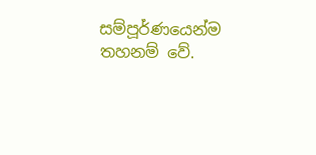සම්පූර්ණයෙන්ම තහනම් වේ.